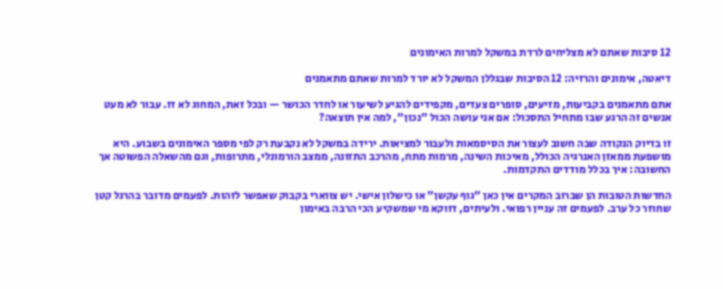12 סיבות שאתם לא מצליחים לרדת במשקל למרות האימונים

דיאטה, אימונים והרזיה: 12 הסיבות שבגללן המשקל לא יורד למרות שאתם מתאמנים

אתם מתאמנים בקביעות, מזיעים, סופרים צעדים, מקפידים להגיע לשיעור או לחדר הכושר — ובכל זאת, המחוג לא זז. עבור לא מעט אנשים זה הרגע שבו מתחיל התסכול: אם אני עושה הכול "נכון", למה אין תוצאה?

זו בדיוק הנקודה שבה חשוב לעצור את הסיסמאות ולעבור למציאות. ירידה במשקל לא נקבעת רק לפי מספר האימונים בשבוע. היא מושפעת ממאזן האנרגיה הכולל, מאיכות השינה, מרמות מתח, מהרכב התזונה, ממצב הורמונלי, מתרופות, וגם מהשאלה הפשוטה אך החשובה: איך בכלל מודדים התקדמות.

החדשות הטובות הן שברוב המקרים אין כאן "גוף עקשן" או כישלון אישי. יש צווארי בקבוק שאפשר לזהות. לפעמים מדובר בהרגל קטן שחוזר כל ערב. לפעמים זה עניין רפואי. ולעיתים, דווקא מי שמשקיע הכי הרבה באימון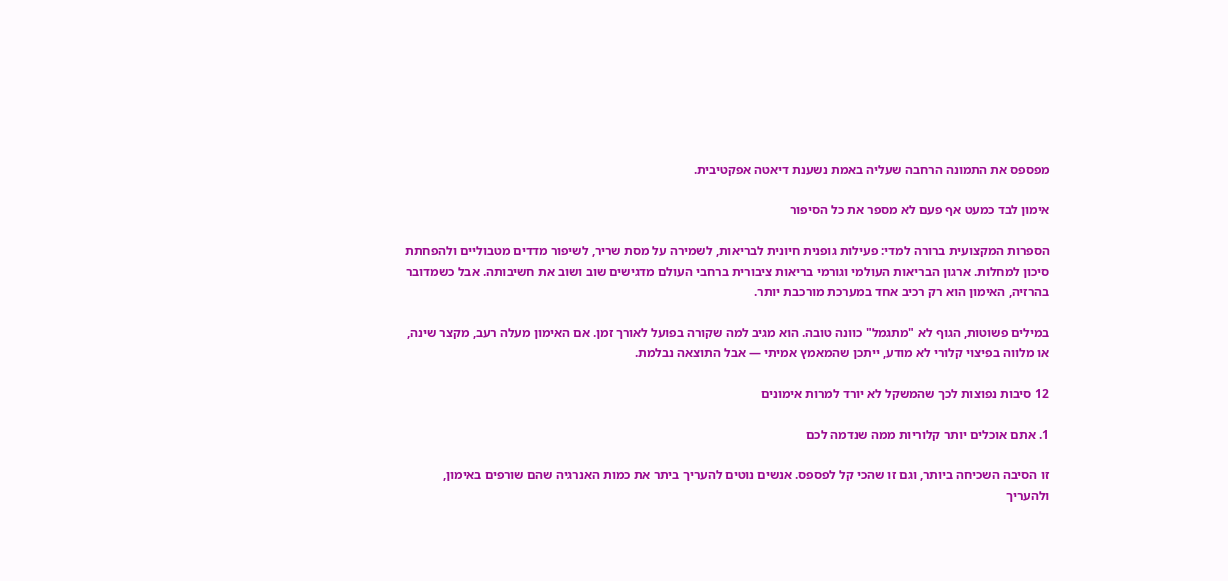מפספס את התמונה הרחבה שעליה באמת נשענת דיאטה אפקטיבית.

אימון לבד כמעט אף פעם לא מספר את כל הסיפור

הספרות המקצועית ברורה למדי: פעילות גופנית חיונית לבריאות, לשמירה על מסת שריר, לשיפור מדדים מטבוליים ולהפחתת סיכון למחלות. ארגון הבריאות העולמי וגורמי בריאות ציבורית ברחבי העולם מדגישים שוב ושוב את חשיבותה. אבל כשמדובר בהרזיה, האימון הוא רק רכיב אחד במערכת מורכבת יותר.

במילים פשוטות, הגוף לא "מתגמל" כוונה טובה. הוא מגיב למה שקורה בפועל לאורך זמן. אם האימון מעלה רעב, מקצר שינה, או מלווה בפיצוי קלורי לא מודע, ייתכן שהמאמץ אמיתי — אבל התוצאה נבלמת.

12 סיבות נפוצות לכך שהמשקל לא יורד למרות אימונים

1. אתם אוכלים יותר קלוריות ממה שנדמה לכם

זו הסיבה השכיחה ביותר, וגם זו שהכי קל לפספס. אנשים נוטים להעריך ביתר את כמות האנרגיה שהם שורפים באימון, ולהעריך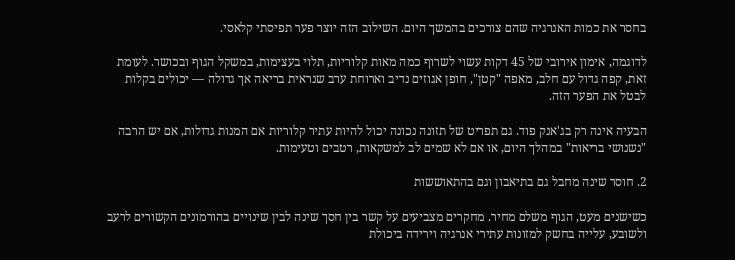בחסר את כמות האנרגיה שהם צורכים בהמשך היום. השילוב הזה יוצר פער תפיסתי קלאסי.

לדוגמה, אימון אירובי של 45 דקות עשוי לשרוף כמה מאות קלוריות, תלוי בעצימות, במשקל הגוף ובכושר. לעומת זאת, קפה גדול עם חלב, מאפה "קטן", חופן אגוזים נדיב וארוחת ערב שנראית בריאה אך גדולה — יכולים בקלות לבטל את הפער הזה.

הבעיה אינה רק בג'אנק פוד. גם תפריט של תזונה נכונה יכול להיות עתיר קלוריות אם המנות גדולות, אם יש הרבה "נשנושי בריאות" במהלך היום, או אם לא שמים לב למשקאות, רטבים וטעימות.

2. חוסר שינה מחבל גם בתיאבון וגם בהתאוששות

כשישנים מעט, הגוף משלם מחיר. מחקרים מצביעים על קשר בין חסך שינה לבין שינויים בהורמונים הקשורים לרעב ולשובע, עלייה בחשק למזונות עתירי אנרגיה וירידה ביכולת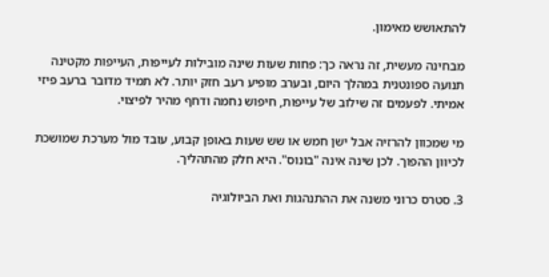להתאושש מאימון.

מבחינה מעשית, זה נראה כך: פחות שעות שינה מובילות לעייפות, העייפות מקטינה תנועה ספונטנית במהלך היום, ובערב מופיע רעב חזק יותר. לא תמיד מדובר ברעב פיזי אמיתי. לפעמים זה שילוב של עייפות, חיפוש נחמה ודחף מהיר לפיצוי.

מי שמכוון להרזיה אבל ישן חמש או שש שעות באופן קבוע, עובד מול מערכת שמושכת לכיוון ההפוך. לכן שינה אינה "בונוס". היא חלק מהתהליך.

3. סטרס כרוני משנה את ההתנהגות ואת הביולוגיה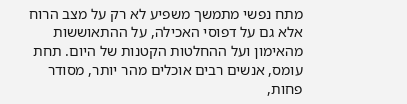מתח נפשי מתמשך משפיע לא רק על מצב הרוח אלא גם על דפוסי האכילה, על ההתאוששות מהאימון ועל ההחלטות הקטנות של היום. תחת עומס, אנשים רבים אוכלים מהר יותר, מסודר פחות,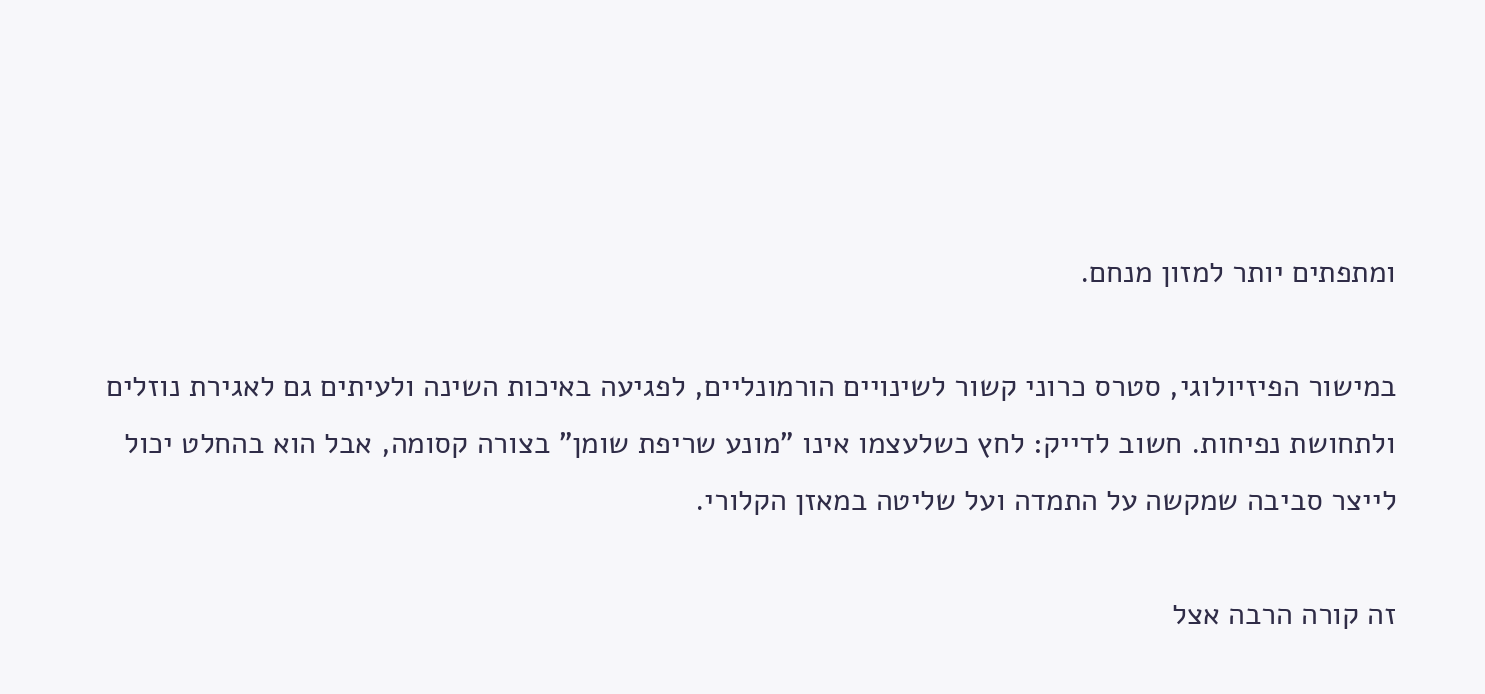ומתפתים יותר למזון מנחם.

במישור הפיזיולוגי, סטרס כרוני קשור לשינויים הורמונליים, לפגיעה באיכות השינה ולעיתים גם לאגירת נוזלים ולתחושת נפיחות. חשוב לדייק: לחץ כשלעצמו אינו "מונע שריפת שומן" בצורה קסומה, אבל הוא בהחלט יכול לייצר סביבה שמקשה על התמדה ועל שליטה במאזן הקלורי.

זה קורה הרבה אצל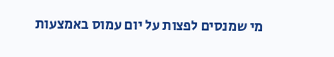מי שמנסים לפצות על יום עמוס באמצעות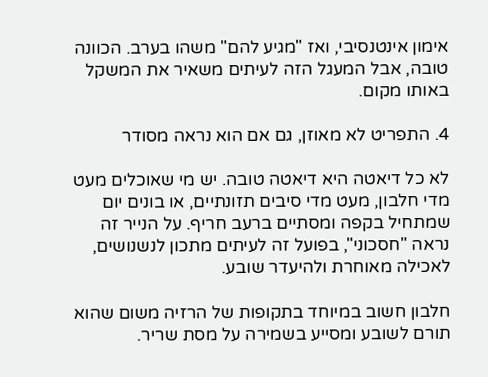אימון אינטנסיבי, ואז "מגיע להם" משהו בערב. הכוונה טובה, אבל המעגל הזה לעיתים משאיר את המשקל באותו מקום.

4. התפריט לא מאוזן, גם אם הוא נראה מסודר

לא כל דיאטה היא דיאטה טובה. יש מי שאוכלים מעט מדי חלבון, מעט מדי סיבים תזונתיים, או בונים יום שמתחיל בקפה ומסתיים ברעב חריף. על הנייר זה נראה "חסכוני", בפועל זה לעיתים מתכון לנשנושים, לאכילה מאוחרת ולהיעדר שובע.

חלבון חשוב במיוחד בתקופות של הרזיה משום שהוא תורם לשובע ומסייע בשמירה על מסת שריר.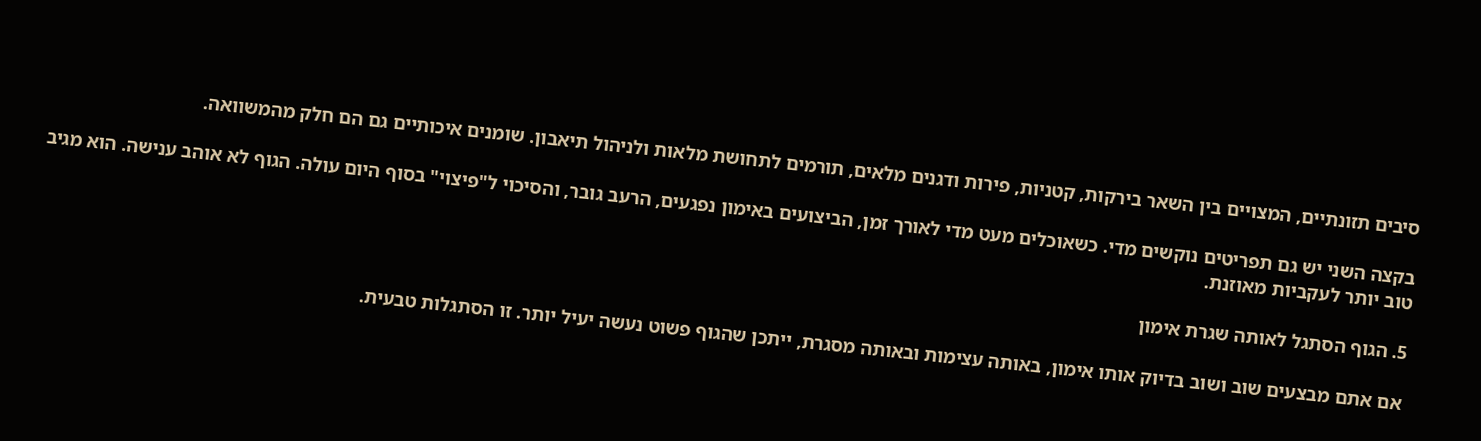סיבים תזונתיים, המצויים בין השאר בירקות, קטניות, פירות ודגנים מלאים, תורמים לתחושת מלאות ולניהול תיאבון. שומנים איכותיים גם הם חלק מהמשוואה.

בקצה השני יש גם תפריטים נוקשים מדי. כשאוכלים מעט מדי לאורך זמן, הביצועים באימון נפגעים, הרעב גובר, והסיכוי ל"פיצוי" בסוף היום עולה. הגוף לא אוהב ענישה. הוא מגיב טוב יותר לעקביות מאוזנת.

5. הגוף הסתגל לאותה שגרת אימון

אם אתם מבצעים שוב ושוב בדיוק אותו אימון, באותה עצימות ובאותה מסגרת, ייתכן שהגוף פשוט נעשה יעיל יותר. זו הסתגלות טבעית.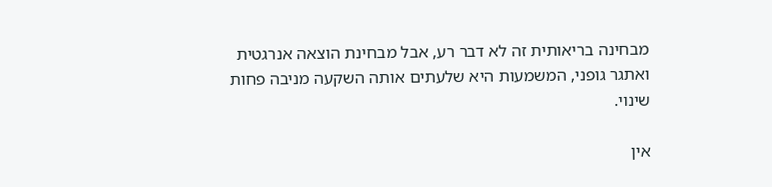מבחינה בריאותית זה לא דבר רע, אבל מבחינת הוצאה אנרגטית ואתגר גופני, המשמעות היא שלעתים אותה השקעה מניבה פחות שינוי.

אין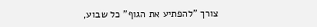צורך "להפתיע את הגוף" כל שבוע,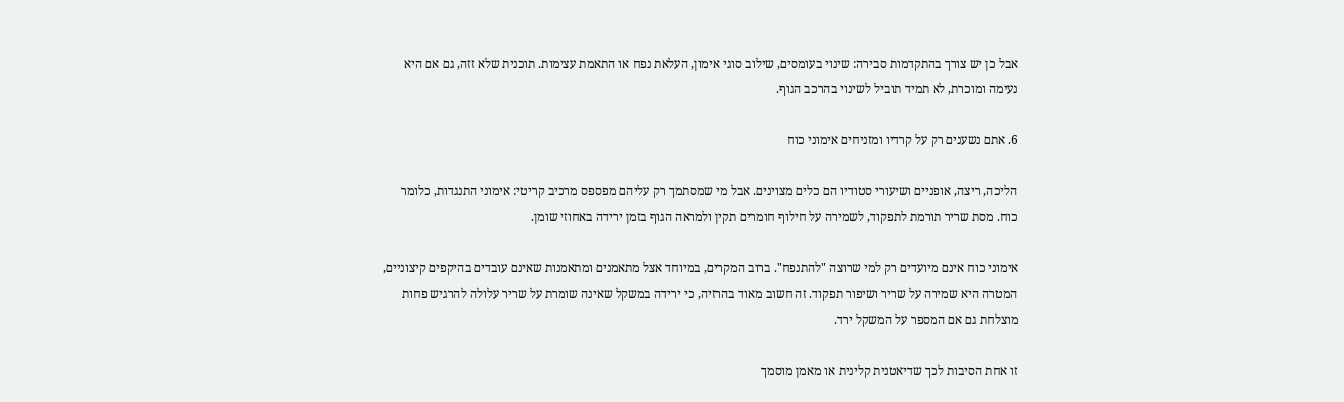אבל כן יש צורך בהתקדמות סבירה: שינוי בעומסים, שילוב סוגי אימון, העלאת נפח או התאמת עצימות. תוכנית שלא זזה, גם אם היא נעימה ומוכרת, לא תמיד תוביל לשינוי בהרכב הגוף.

6. אתם נשענים רק על קרדיו ומזניחים אימוני כוח

הליכה, ריצה, אופניים ושיעורי סטודיו הם כלים מצוינים. אבל מי שמסתמך רק עליהם מפספס מרכיב קריטי: אימוני התנגדות, כלומר כוח. מסת שריר תורמת לתפקוד, לשמירה על חילוף חומרים תקין ולמראה הגוף בזמן ירידה באחוזי שומן.

אימוני כוח אינם מיועדים רק למי שרוצה "להתנפח". ברוב המקרים, במיוחד אצל מתאמנים ומתאמנות שאינם עובדים בהיקפים קיצוניים, המטרה היא שמירה על שריר ושיפור תפקוד. זה חשוב מאוד בהרזיה, כי ירידה במשקל שאינה שומרת על שריר עלולה להרגיש פחות מוצלחת גם אם המספר על המשקל ירד.

זו אחת הסיבות לכך שדיאטנית קלינית או מאמן מוסמך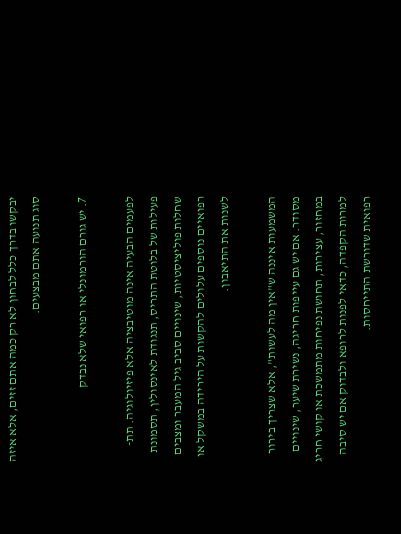יבקשו בדרך כלל לבחון לא רק כמה אתם זזים, אלא איזה סוג תנועה אתם מבצעים.

7. יש גורם הורמונלי או רפואי שלא נבדק

לפעמים הבעיה אינה מוטיבציה אלא פיזיולוגיה. תת-פעילות של בלוטת התריס, תנגודת לאינסולין, תסמונת שחלות פוליציסטיות, שינויים סביב גיל המעבר ומצבים רפואיים נוספים עלולים להקשות על הירידה במשקל או לשנות את התיאבון.

המשמעות איננה ש"אין מה לעשות", אלא שצריך בירור מסודר. אם יש גם עייפות חריגה, נשירת שיער, שינויים במחזור, עצירות, תחושת נפיחות מתמשכת או קושי חריג למרות הקפדה, כדאי לפנות לרופא ולבדוק אם יש סיבה רפואית שדורשת התייחסות.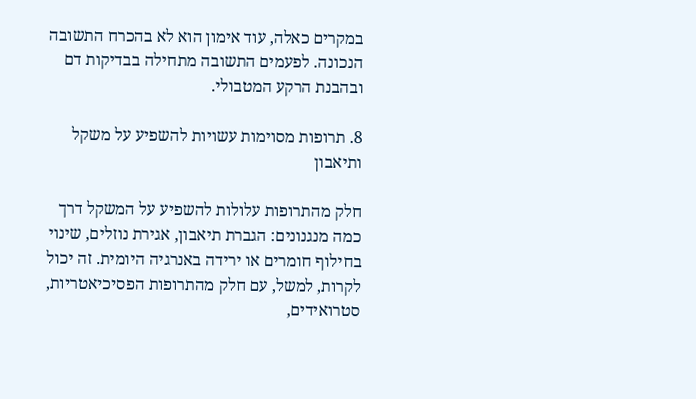במקרים כאלה, עוד אימון הוא לא בהכרח התשובה הנכונה. לפעמים התשובה מתחילה בבדיקות דם ובהבנת הרקע המטבולי.

8. תרופות מסוימות עשויות להשפיע על משקל ותיאבון

חלק מהתרופות עלולות להשפיע על המשקל דרך כמה מנגנונים: הגברת תיאבון, אגירת נוזלים, שינוי בחילוף חומרים או ירידה באנרגיה היומית. זה יכול לקרות, למשל, עם חלק מהתרופות הפסיכיאטריות, סטרואידים,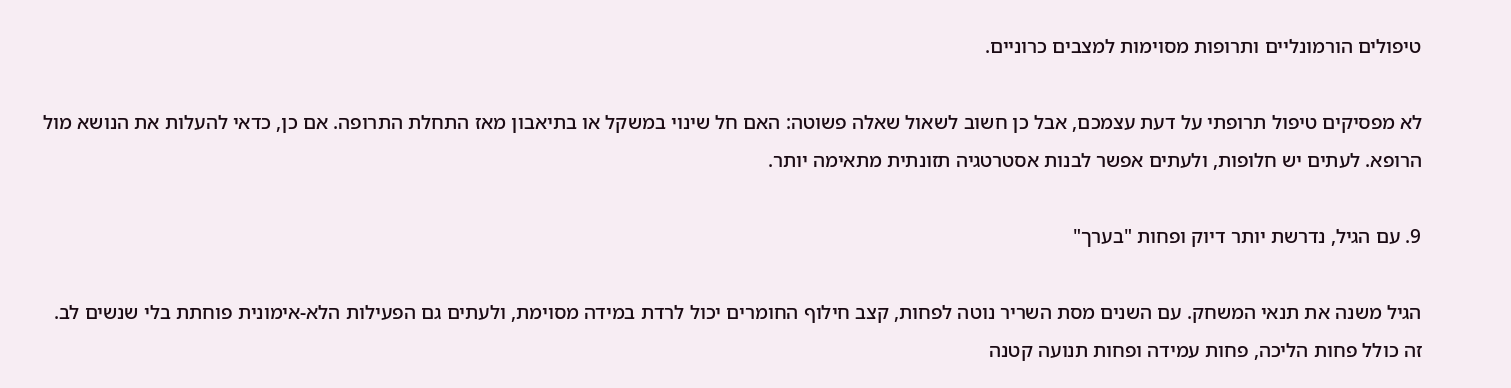טיפולים הורמונליים ותרופות מסוימות למצבים כרוניים.

לא מפסיקים טיפול תרופתי על דעת עצמכם, אבל כן חשוב לשאול שאלה פשוטה: האם חל שינוי במשקל או בתיאבון מאז התחלת התרופה. אם כן, כדאי להעלות את הנושא מול הרופא. לעתים יש חלופות, ולעתים אפשר לבנות אסטרטגיה תזונתית מתאימה יותר.

9. עם הגיל, נדרשת יותר דיוק ופחות "בערך"

הגיל משנה את תנאי המשחק. עם השנים מסת השריר נוטה לפחות, קצב חילוף החומרים יכול לרדת במידה מסוימת, ולעתים גם הפעילות הלא-אימונית פוחתת בלי שנשים לב. זה כולל פחות הליכה, פחות עמידה ופחות תנועה קטנה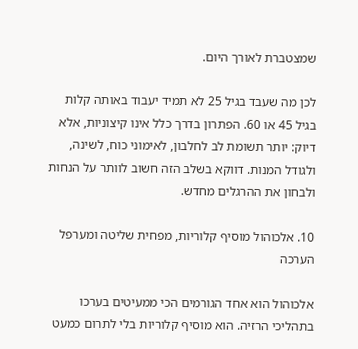שמצטברת לאורך היום.

לכן מה שעבד בגיל 25 לא תמיד יעבוד באותה קלות בגיל 45 או 60. הפתרון בדרך כלל אינו קיצוניות, אלא דיוק: יותר תשומת לב לחלבון, לאימוני כוח, לשינה, ולגודל המנות. דווקא בשלב הזה חשוב לוותר על הנחות ולבחון את ההרגלים מחדש.

10. אלכוהול מוסיף קלוריות, מפחית שליטה ומערפל הערכה

אלכוהול הוא אחד הגורמים הכי ממעיטים בערכו בתהליכי הרזיה. הוא מוסיף קלוריות בלי לתרום כמעט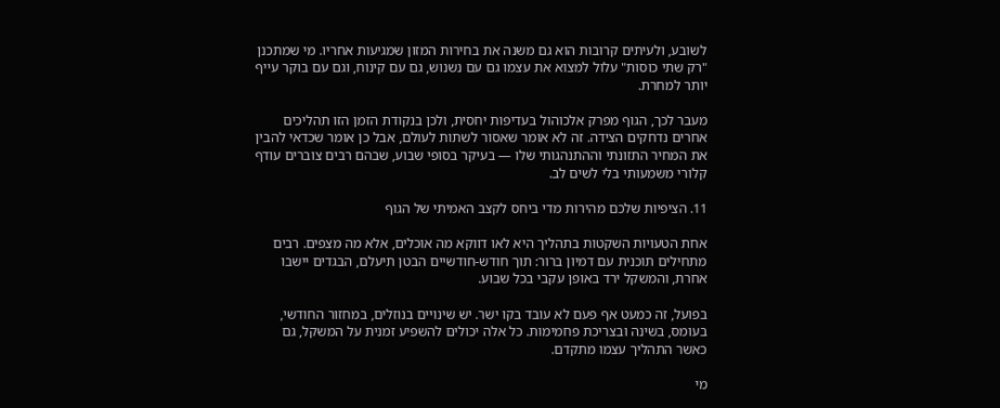לשובע, ולעיתים קרובות הוא גם משנה את בחירות המזון שמגיעות אחריו. מי שמתכנן "רק שתי כוסות" עלול למצוא את עצמו גם עם נשנוש, גם עם קינוח, וגם עם בוקר עייף יותר למחרת.

מעבר לכך, הגוף מפרק אלכוהול בעדיפות יחסית, ולכן בנקודת הזמן הזו תהליכים אחרים נדחקים הצידה. זה לא אומר שאסור לשתות לעולם, אבל כן אומר שכדאי להבין את המחיר התזונתי וההתנהגותי שלו — בעיקר בסופי שבוע, שבהם רבים צוברים עודף קלורי משמעותי בלי לשים לב.

11. הציפיות שלכם מהירות מדי ביחס לקצב האמיתי של הגוף

אחת הטעויות השקטות בתהליך היא לאו דווקא מה אוכלים, אלא מה מצפים. רבים מתחילים תוכנית עם דמיון ברור: תוך חודש-חודשיים הבטן תיעלם, הבגדים יישבו אחרת, והמשקל ירד באופן עקבי בכל שבוע.

בפועל, זה כמעט אף פעם לא עובד בקו ישר. יש שינויים בנוזלים, במחזור החודשי, בעומס, בשינה ובצריכת פחמימות. כל אלה יכולים להשפיע זמנית על המשקל, גם כאשר התהליך עצמו מתקדם.

מי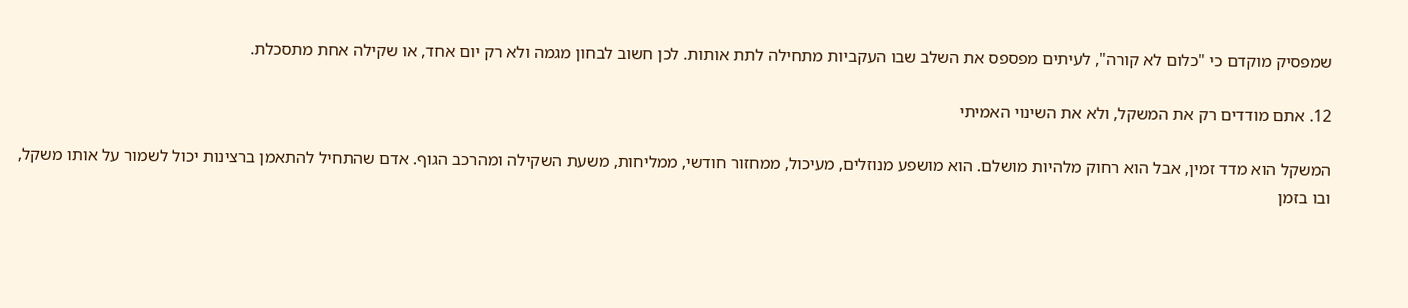שמפסיק מוקדם כי "כלום לא קורה", לעיתים מפספס את השלב שבו העקביות מתחילה לתת אותות. לכן חשוב לבחון מגמה ולא רק יום אחד, או שקילה אחת מתסכלת.

12. אתם מודדים רק את המשקל, ולא את השינוי האמיתי

המשקל הוא מדד זמין, אבל הוא רחוק מלהיות מושלם. הוא מושפע מנוזלים, מעיכול, ממחזור חודשי, ממליחות, משעת השקילה ומהרכב הגוף. אדם שהתחיל להתאמן ברצינות יכול לשמור על אותו משקל, ובו בזמן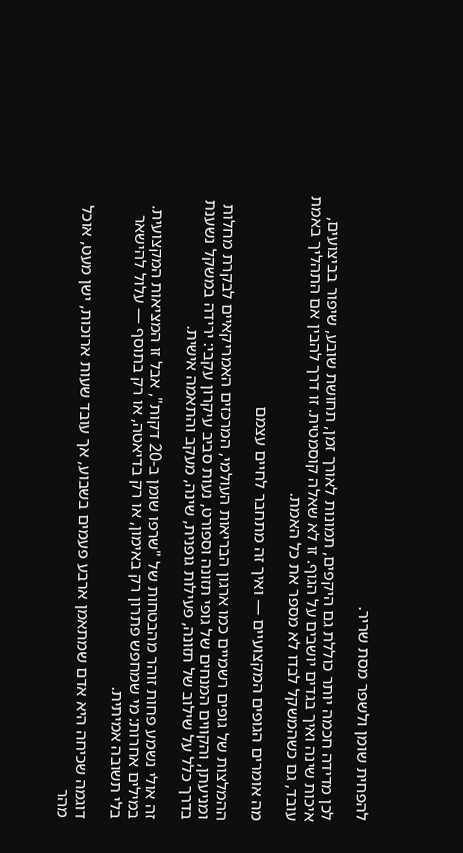להפחית שומן ולשפר מסת שריר.

לכן מדידה חכמה יותר כוללת גם היקפים, תמונות לאורך זמן, תחושת שובע, שיפור בביצועים, איכות שינה ואיך בגדים יושבים על הגוף. זו לא שאלה קוסמטית. זו דרך להבין אם התהליך באמת עובד, גם כשהמשקל לבדו לא מספר את כל האמת.

מה אומרים הגופים המקצועיים — ואיך זה מתחבר לחיים עצמם

ההמלצות של גופים רשמיים כמו ארגון הבריאות העולמי, המרכזים האמריקאיים לבקרת מחלות ומניעתן, והקווים המנחים של גופי תזונה וספורט, נעות סביב עיקרון עקבי: ירידה במשקל נשענת בדרך כלל על שילוב של תזונה, פעילות גופנית, שינה, מעקב והתאמה אישית.

זה אולי נשמע פחות זוהר מהבטחות של "שרפו שומן ב-20 דקות", אבל זו המציאות המקצועית. במילים אחרות: מי שמחפש פתרון רק באימון, או רק בדיאטה, או רק בתוסף — עלול להישאר בלי תשובה אמיתית.

דוגמה שכיחה היא אדם שמתאמן ארבע פעמים בשבוע, אך עובד שעות ארוכות, ישן מעט, אוכל מהר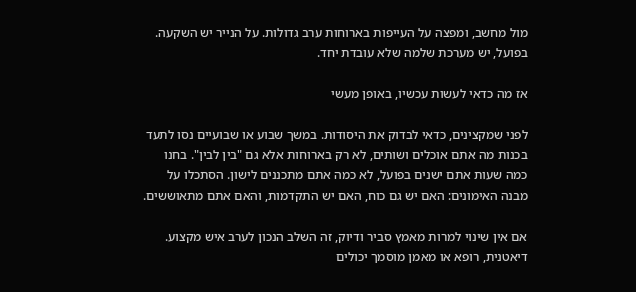מול מחשב, ומפצה על העייפות בארוחות ערב גדולות. על הנייר יש השקעה. בפועל, יש מערכת שלמה שלא עובדת יחד.

אז מה כדאי לעשות עכשיו, באופן מעשי

לפני שמקצינים, כדאי לבדוק את היסודות. במשך שבוע או שבועיים נסו לתעד בכנות מה אתם אוכלים ושותים, לא רק בארוחות אלא גם "בין לבין". בחנו כמה שעות אתם ישנים בפועל, לא כמה אתם מתכננים לישון. הסתכלו על מבנה האימונים: האם יש גם כוח, האם יש התקדמות, והאם אתם מתאוששים.

אם אין שינוי למרות מאמץ סביר ודיוק, זה השלב הנכון לערב איש מקצוע. דיאטנית, רופא או מאמן מוסמך יכולים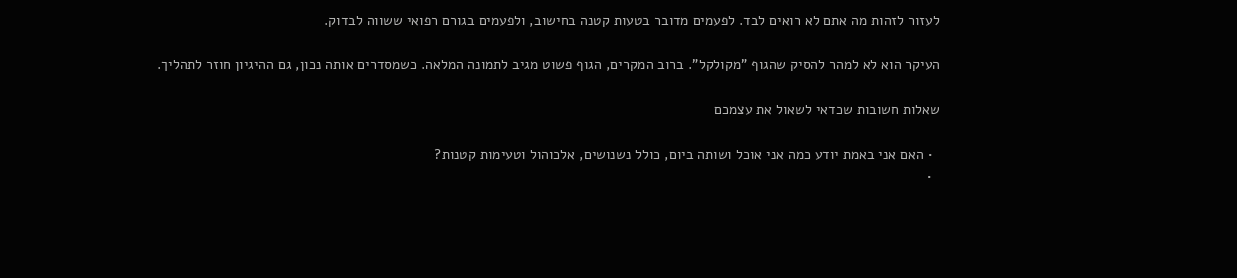לעזור לזהות מה אתם לא רואים לבד. לפעמים מדובר בטעות קטנה בחישוב, ולפעמים בגורם רפואי ששווה לבדוק.

העיקר הוא לא למהר להסיק שהגוף "מקולקל". ברוב המקרים, הגוף פשוט מגיב לתמונה המלאה. כשמסדרים אותה נכון, גם ההיגיון חוזר לתהליך.

שאלות חשובות שכדאי לשאול את עצמכם

  • האם אני באמת יודע כמה אני אוכל ושותה ביום, כולל נשנושים, אלכוהול וטעימות קטנות?
  •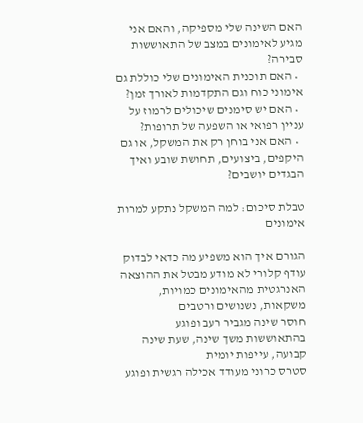האם השינה שלי מספיקה, והאם אני מגיע לאימונים במצב של התאוששות סבירה?
  • האם תוכנית האימונים שלי כוללת גם אימוני כוח וגם התקדמות לאורך זמן?
  • האם יש סימנים שיכולים לרמוז על עניין רפואי או השפעה של תרופות?
  • האם אני בוחן רק את המשקל, או גם היקפים, ביצועים, תחושת שובע ואיך הבגדים יושבים?

טבלת סיכום: למה המשקל נתקע למרות אימונים

הגורם איך הוא משפיע מה כדאי לבדוק
עודף קלורי לא מודע מבטל את ההוצאה האנרגטית מהאימונים כמויות, משקאות, נשנושים ורטבים
חוסר שינה מגביר רעב ופוגע בהתאוששות משך שינה, שעת שינה קבועה, עייפות יומית
סטרס כרוני מעודד אכילה רגשית ופוגע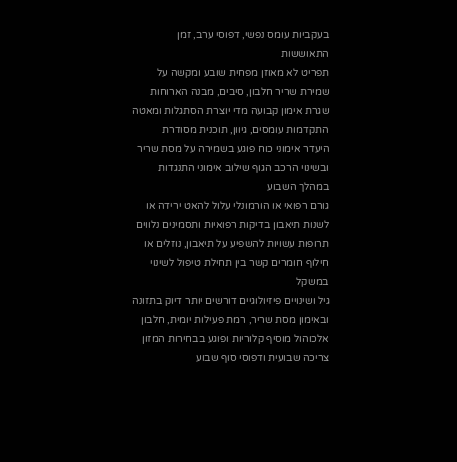בעקביות עומס נפשי, דפוסי ערב, זמן התאוששות
תפריט לא מאוזן מפחית שובע ומקשה על שמירת שריר חלבון, סיבים, מבנה הארוחות
שגרת אימון קבועה מדי יוצרת הסתגלות ומאטה התקדמות עומסים, גיוון, תוכנית מסודרת
היעדר אימוני כוח פוגע בשמירה על מסת שריר ובשינוי הרכב הגוף שילוב אימוני התנגדות במהלך השבוע
גורם רפואי או הורמונלי עלול להאט ירידה או לשנות תיאבון בדיקות רפואיות ותסמינים נלווים
תרופות עשויות להשפיע על תיאבון, נוזלים או חילוף חומרים קשר בין תחילת טיפול לשינוי במשקל
גיל ושינויים פיזיולוגיים דורשים יותר דיוק בתזונה ובאימון מסת שריר, רמת פעילות יומית, חלבון
אלכוהול מוסיף קלוריות ופוגע בבחירות המזון צריכה שבועית ודפוסי סוף שבוע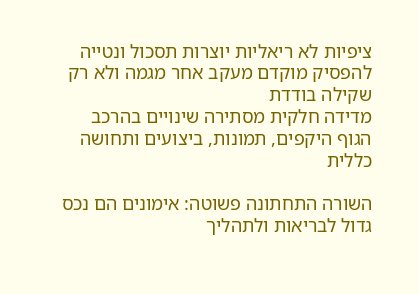ציפיות לא ריאליות יוצרות תסכול ונטייה להפסיק מוקדם מעקב אחר מגמה ולא רק שקילה בודדת
מדידה חלקית מסתירה שינויים בהרכב הגוף היקפים, תמונות, ביצועים ותחושה כללית

השורה התחתונה פשוטה: אימונים הם נכס גדול לבריאות ולתהליך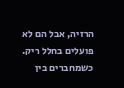הרזיה, אבל הם לא פועלים בחלל ריק. כשמחברים בין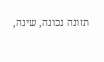תזונה נכונה, שינה,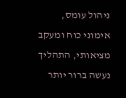ניהול עומס, אימוני כוח ומעקב מציאותי, התהליך נעשה ברור יותר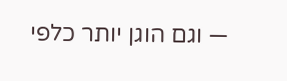— וגם הוגן יותר כלפי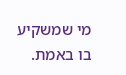מי שמשקיע בו באמת.